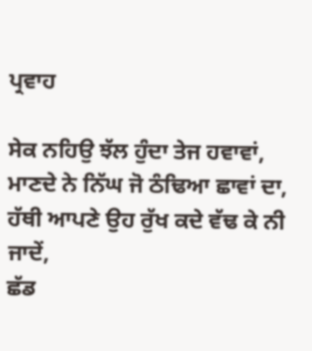ਪ੍ਰਵਾਹ

ਸੇਕ ਨਹਿਉ ਝੱਲ ਹੁੰਦਾ ਤੇਜ ਹਵਾਵਾਂ,
ਮਾਣਦੇ ਨੇ ਨਿੱਘ ਜੋ ਠੰਢਿਆ ਛਾਵਾਂ ਦਾ,
ਹੱਥੀ ਆਪਣੇ ਉਹ ਰੁੱਖ ਕਦੇ ਵੱਢ ਕੇ ਨੀ ਜਾਦੇਂ,
ਛੱਡ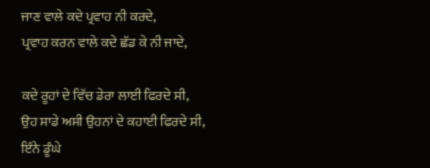ਜਾਣ ਵਾਲੇ ਕਦੇ ਪ੍ਰਵਾਹ ਨੀ ਕਰਦੇ,
ਪ੍ਰਵਾਹ ਕਰਨ ਵਾਲੇ ਕਦੇ ਛੱਡ ਕੇ ਨੀ ਜਾਦੇ,

ਕਦੇ ਰੂਹਾਂ ਦੇ ਵਿੱਚ ਡੇਰਾ ਲਾਈ ਫਿਰਦੇ ਸੀ,
ਉਹ ਸਾਡੇ ਅਸੀ ਉਹਨਾਂ ਦੇ ਕਹਾਈ ਫਿਰਦੇ ਸੀ,
ਇੰਨੇ ਡੂੰਘੇ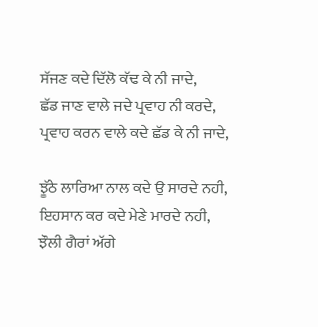ਸੱਜਣ ਕਦੇ ਦਿੱਲੋ ਕੱਢ ਕੇ ਨੀ ਜਾਦੇ,
ਛੱਡ ਜਾਣ ਵਾਲੇ ਜਦੇ ਪ੍ਰਵਾਹ ਨੀ ਕਰਦੇ,
ਪ੍ਰਵਾਹ ਕਰਨ ਵਾਲੇ ਕਦੇ ਛੱਡ ਕੇ ਨੀ ਜਾਦੇ,

ਝੂੱਠੇ ਲਾਰਿਆ ਨਾਲ ਕਦੇ ਉ ਸਾਰਦੇ ਨਹੀ,
ਇਹਸਾਨ ਕਰ ਕਦੇ ਮੇਣੇ ਮਾਰਦੇ ਨਹੀ,
ਝੌਲੀ ਗੈਰਾਂ ਅੱਗੇ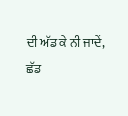ਦੀ ਅੱਡ ਕੇ ਨੀ ਜਾਦੇਂ,
ਛੱਡ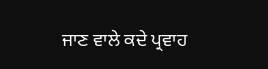ਜਾਣ ਵਾਲੇ ਕਦੇ ਪ੍ਰਵਾਹ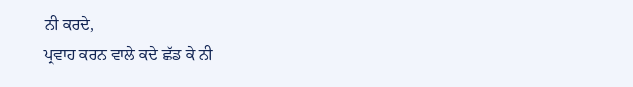ਨੀ ਕਰਦੇ,
ਪ੍ਰਵਾਹ ਕਰਨ ਵਾਲੇ ਕਦੇ ਛੱਡ ਕੇ ਨੀ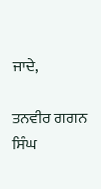ਜਾਦੇ,

ਤਨਵੀਰ ਗਗਨ ਸਿੰਘ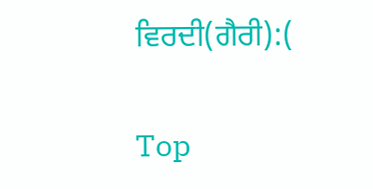ਵਿਰਦੀ(ਗੈਰੀ):(

Top